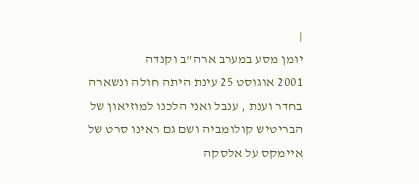|
יומן מסע במערב ארה"ב וקנדה
2001 אוגוסט 25 עינת היתה חולה ונשארה בחדר וענת , ענבל ואני הלכנו למוזיאון של הבריטיש קולומביה ושם גם ראינו סרט של איימקס על אלסקה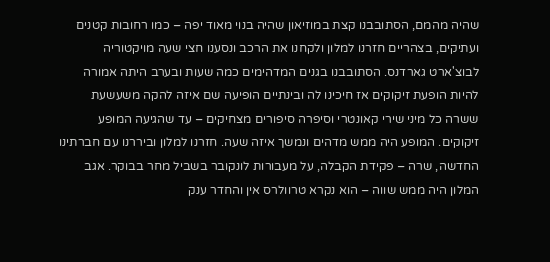שהיה מהמם, הסתובבנו קצת במוזיאון שהיה בנוי מאוד יפה – כמו רחובות קטנים ועתיקים, בצהריים חזרנו למלון ולקחנו את הרכב ונסענו חצי שעה מויקטוריה לבוצ'ארט גארדנס. הסתובבנו בגנים המדהימים כמה שעות ובערב היתה אמורה להיות הופעת זיקוקים אז חיכינו לה ובינתיים הופיעה שם איזה להקה משעשעת ששרה כל מיני שירי קאונטרי וסיפרה סיפורים מצחיקים – עד שהגיעה המופע זיקוקים. המופע היה ממש מדהים ונמשך איזה שעה. חזרנו למלון וביררנו עם חברתינו החדשה, שרה – פקידת הקבלה, על מעבורות לונקובר בשביל מחר בבוקר. אגב המלון היה ממש שווה – הוא נקרא טרוולרס אין והחדר ענק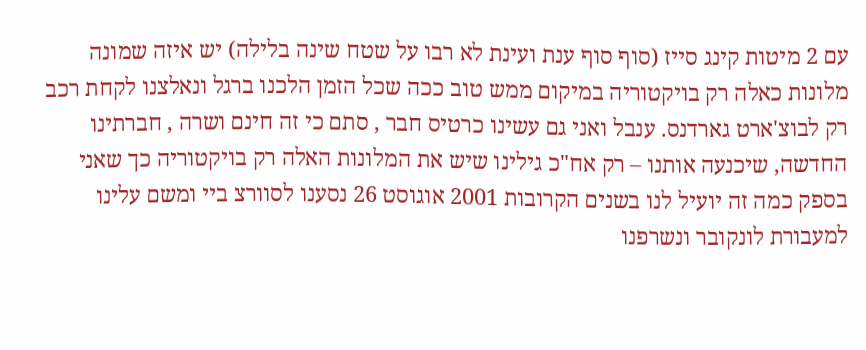עם 2 מיטות קינג סייז (סוף סוף ענת ועינת לא רבו על שטח שינה בלילה) יש איזה שמונה מלונות כאלה רק בויקטוריה במיקום ממש טוב ככה שכל הזמן הלכנו ברגל ונאלצנו לקחת רכב רק לבוצ'ארט גארדנס. ענבל ואני גם עשינו כרטיס חבר , סתם כי זה חינם ושרה , חברתינו החדשה, שיכנעה אותנו – רק אח"כ גילינו שיש את המלונות האלה רק בויקטוריה כך שאני בספק כמה זה יועיל לנו בשנים הקרובות 2001 אוגוסט 26 נסענו לסוורצ ביי ומשם עלינו למעבורת לונקובר ונשרפנו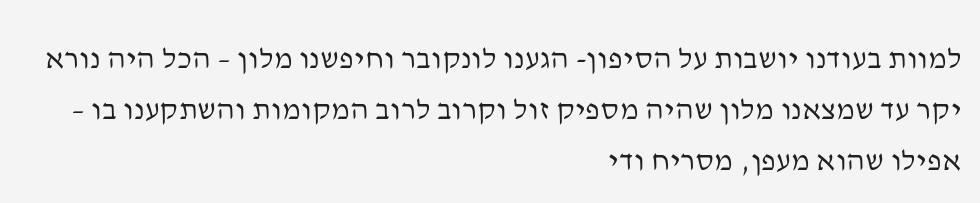למוות בעודנו יושבות על הסיפון- הגענו לונקובר וחיפשנו מלון – הכל היה נורא יקר עד שמצאנו מלון שהיה מספיק זול וקרוב לרוב המקומות והשתקענו בו – אפילו שהוא מעפן, מסריח ודי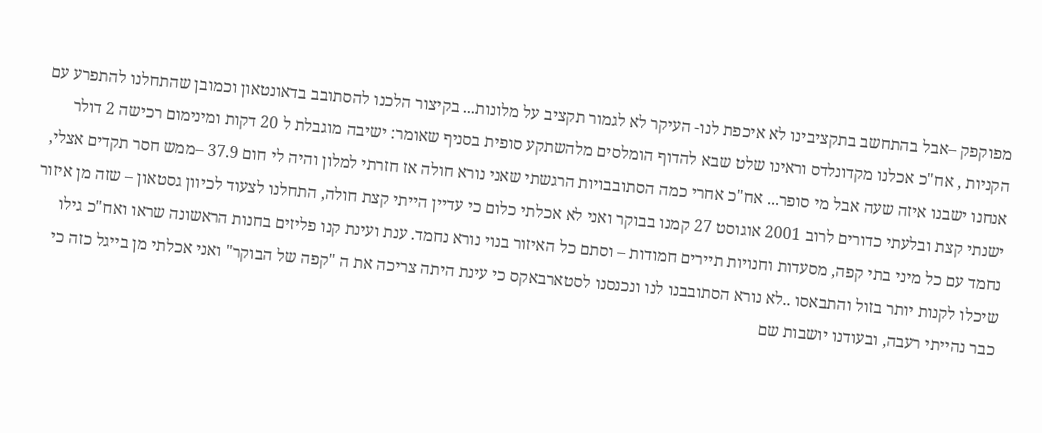מפוקפק –אבל בהתחשב בתקציבינו לא איכפת לנו- העיקר לא לגמור תקציב על מלונות... בקיצור הלכנו להסתובב בדאונטאון וכמובן שהתחלנו להתפרע עם הקניות , אח"כ אכלנו מקדונלדס וראינו שלט שבא להדוף הומלסים מלהשתקע סופית בסניף שאומר: ישיבה מוגבלת ל 20 דקות ומינימום רכישה 2 דולר אנחנו ישבנו איזה שעה אבל מי סופר... אח"כ אחרי כמה הסתובבויות הרגשתי שאני נורא חולה אז חזרתי למלון והיה לי חום 37.9 –ממש חסר תקדים אצלי, ישנתי קצת ובלעתי כדורים לרוב 2001 אוגוסט 27 קמנו בבוקר ואני לא אכלתי כלום כי עדיין הייתי קצת חולה, התחלנו לצעוד לכיוון גסטאון – שזה מן איזור נחמד עם כל מיני בתי קפה, מסעדות וחנויות תיירים חמודות – וסתם כל האיזור בנוי נורא נחמד. ענת ועינת קנו פליזים בחנות הראשונה שראו ואח"כ גילו שיכלו לקנות יותר בזול והתבאסו ..לא נורא הסתובבנו לנו ונכנסנו לסטארבאקס כי עינת היתה צריכה את ה "קפה של הבוקר" ואני אכלתי מן בייגל כזה כי כבר נהייתי רעבה, ובעודנו יושבות שם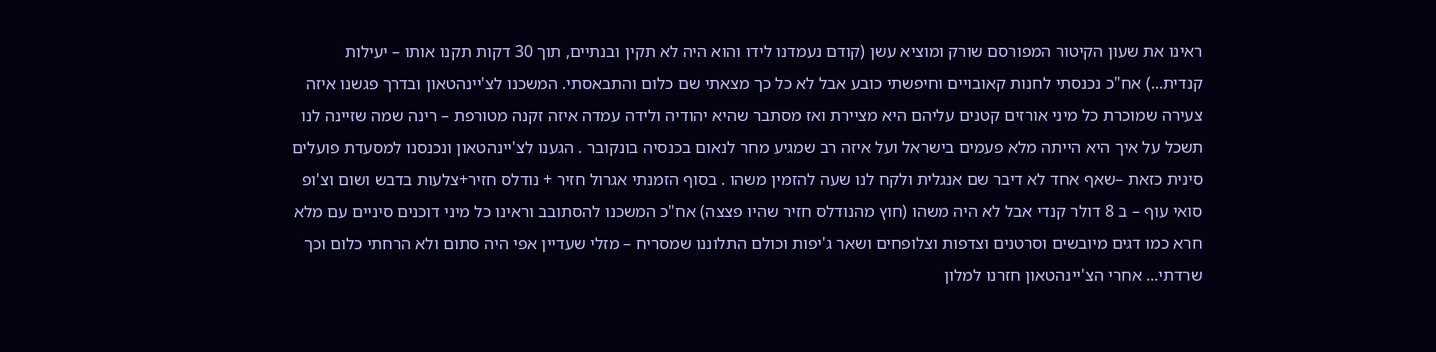ראינו את שעון הקיטור המפורסם שורק ומוציא עשן (קודם נעמדנו לידו והוא היה לא תקין ובנתיים, תוך 30 דקות תקנו אותו – יעילות קנדית...) אח"כ נכנסתי לחנות קאובויים וחיפשתי כובע אבל לא כל כך מצאתי שם כלום והתבאסתי. המשכנו לצ'יינהטאון ובדרך פגשנו איזה צעירה שמוכרת כל מיני אורזים קטנים עליהם היא מציירת ואז מסתבר שהיא יהודיה ולידה עמדה איזה זקנה מטורפת – רינה שמה שזיינה לנו תשכל על איך היא הייתה מלא פעמים בישראל ועל איזה רב שמגיע מחר לנאום בכנסיה בונקובר . הגענו לצ'יינהטאון ונכנסנו למסעדת פועלים סינית כזאת –שאף אחד לא דיבר שם אנגלית ולקח לנו שעה להזמין משהו . בסוף הזמנתי אגרול חזיר + נודלס חזיר+צלעות בדבש ושום וצ'ופ סואי עוף – ב 8 דולר קנדי אבל לא היה משהו (חוץ מהנודלס חזיר שהיו פצצה) אח"כ המשכנו להסתובב וראינו כל מיני דוכנים סיניים עם מלא חרא כמו דגים מיובשים וסרטנים וצדפות וצלופחים ושאר ג'יפות וכולם התלוננו שמסריח – מזלי שעדיין אפי היה סתום ולא הרחתי כלום וכך שרדתי... אחרי הצ'יינהטאון חזרנו למלון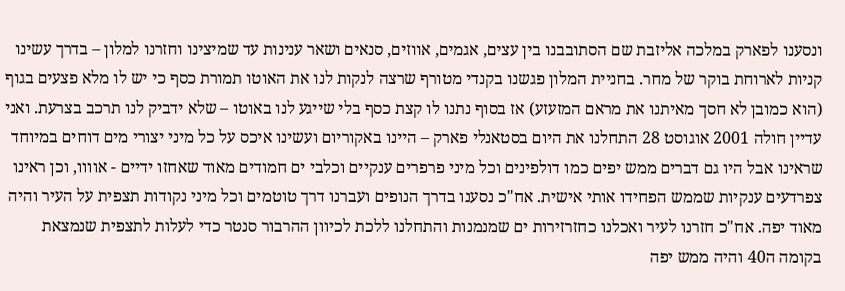ונסענו לפארק במלכה אליזבת שם הסתובבנו בין עצים, אגמים, אווזים, סנאים ושאר ענינות עד שמיצינו וחזרנו למלון – בדרך עשינו קניות לארוחת בוקר של מחר. בחניית המלון פגשנו בקנדי מטורף שרצה לנקות לנו את האוטו תמורת כסף כי יש לו מלא פצעים בגוף (הוא כמובן לא חסך מאיתנו את מראם המזעזע) אז בסוף נתנו לו קצת כסף בלי שייגע לנו באוטו – שלא ידביק לנו תרכב בצרעת. ואני עדיין חולה 2001 אוגוסט 28 התחלנו את היום בסטאנלי פארק – היינו באקוריום ועשינו איכס על כל מיני יצורי מים דוחים במיוחד שראינו אבל היו גם דברים ממש יפים כמו דולפינים וכל מיני פרפרים ענקיים וכלבי ים חמודים מאוד שאחזו ידיים - אוווו, וכן ראינו צפרדעים ענקיות שממש הפחידו אותי אישית. אח"כ נסענו בדרך הנופים ועברנו דרך טוטמים וכל מיני נקודות תצפית על העיר והיה מאוד יפה. אח"כ חזרנו לעיר ואכלנו כחזרזירות ים שמנמנות והתחלנו ללכת לכיוון ההרבור סנטר כדי לעלות לתצפית שנמצאת בקומה ה40 והיה ממש יפה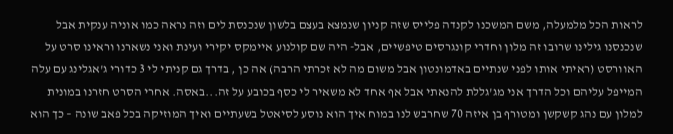לראות הכל מלמעלה, משם המשכנו לקנדה פלייס שזה קניון שנמצא בעצם בלשון שנכנסת לים וזה נראה כמו אוניה ענקית אבל שנכנסנו גילינו שרובו זה מלון וחדרי קונגרסים טיפשיים, אבל- היה שם קולנוע איימקס יקירי ועינת ואני נשארנו וראינו סרט על האוורסט (ראיתי אותו לפני שנתיים באדמונטון אבל משום מה לא זכרתי הרבה) אה כן , בדרך גם קניתי לי 3 כדורי ג'אגלינג עם עלה המייפל עליהם וכל הדרך אני מג'גללת להנאתי אבל אף אחד לא משאיר לי כסף בכובע על זה...באסה. אחרי הסרט חזרנו במונית למלון עם נהג קשקשן ומטורף בן איזה 70 שחרבש לנו במוח איך הוא נוסע לסיאטל בשעתיים ואיך המוזיקה בכל פאב שונה – כך הוא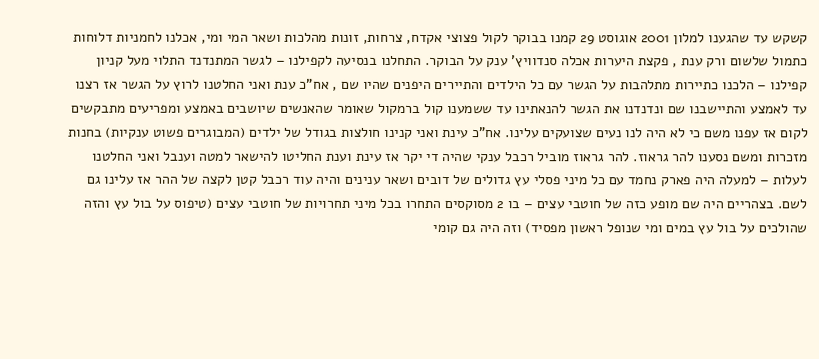קשקש עד שהגענו למלון 2001 אוגוסט 29 קמנו בבוקר לקול פצוצי אקדח, צרחות, זונות מהלכות ושאר המי ומי, אכלנו לחמניות דלוחות כתמול שלשום ורק ענת , פקצת היערות אכלה סנדוויץ' ענק על הבוקר. התחלנו בנסיעה לקפילנו – לגשר המתנדנד התלוי מעל קניון קפילנו – הלכנו כתיירות מתלהבות על הגשר עם כל הילדים והתיירים היפנים שהיו שם , אח"כ ענת ואני החלטנו לרוץ על הגשר אז רצנו עד לאמצע והתיישבנו שם ונדנדנו את הגשר להנאתינו עד ששמענו קול ברמקול שאומר שהאנשים שיושבים באמצע ומפריעים מתבקשים לקום אז עפנו משם כי לא היה לנו נעים שצועקים עלינו. אח"כ עינת ואני קנינו חולצות בגודל של ילדים (המבוגרים פשוט ענקיות) בחנות מזכרות ומשם נסענו להר גראוז. להר גראוז מוביל רכבל ענקי שהיה די יקר אז עינת וענת החליטו להישאר למטה וענבל ואני החלטנו לעלות – למעלה היה פארק נחמד עם כל מיני פסלי עץ גדולים של דובים ושאר ענינים והיה עוד רכבל קטן לקצה של ההר אז עלינו גם לשם. בצהריים היה שם מופע כזה של חוטבי עצים – בו 2 מסוקסים התחרו בכל מיני תחרויות של חוטבי עצים (טיפוס על בול עץ והזה שהולכים על בול עץ במים ומי שנופל ראשון מפסיד) וזה היה גם קומי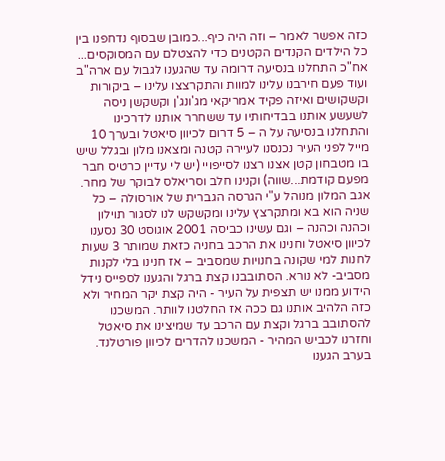כזה אפשר לאמר – וזה היה כיף...כמובן שבסוף נדחפנו בין כל הילדים הקנדים הקטנים כדי להצטלם עם המסוקסים... אח"כ התחלנו בנסיעה דרומה עד שהגענו לגבול עם ארה"ב ועוד פעם חירבנו עלינו למוות והתקרצצו עלינו – ביקורות וקשקושים ואיזה פקיד אמריקאי מג'ונג'ן וקשקשן ניסה לשעשע אותנו בבדיחותיו עד ששחרר אותנו לדרכינו והתחלנו בנסיעה על ה – 5 דרום לכיוון סיאטל ובערך 10 מייל לפני העיר נכנסנו לעיירה קטנה ומצאנו מלון ובגלל שיש בו מטבחון קטן אצנו רצנו לסייפויי (יש לי עדיין כרטיס חבר מפעם קודמת...שווה) וקנינו חלב וסריאלס לבוקר של מחר. אגב המלון מנוהל ע"י הגרסה הגברית של אורסולה – כל שניה הוא בא ומתקרצץ עלינו ומקשקש לנו לסגור תוילון וכהנה וכהנה – וגם עשינו כביסה 2001 אוגוסט 30 נסענו לכיוון סיאטל וחנינו את הרכב בחניה כזאת שמותר 3 שעות לחנות למי שקונה בחנויות שמסביב – אז חנינו בלי לקנות מסביב- לא נורא. הסתובבנו קצת ברגל והגענו לספייס נידל הידוע ממנו יש תצפית על העיר - היה קצת יקר המחיר ולא כזה הלהיב אותנו גם ככה אז החלטנו לוותר. המשכנו להסתובב ברגל וקצת עם הרכב עד שמיצינו את סיאטל וחזרנו לכביש המהיר - המשכנו להדרים לכיוון פורטלנד. בערב הגענו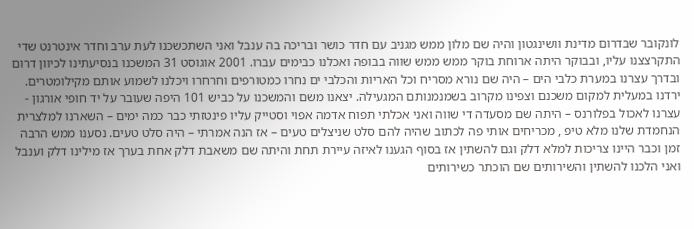לונקובר שבדרום מדינת וושינגטון והיה שם מלון ממש מגניב עם חדר כושר ובריכה בה ענבל ואני השתכשכנו לעת ערב וחדר אינטרנט שדי התקרצצנו עליו, ובבוקר היתה ארוחת בוקר ממש ממש שווה בבופה ואכלנו כבימים עברו. 2001 אוגוסט 31 המשכנו בנסיעתינו לכיוון דרום ובדרך עצרנו במערת כלבי הים – היה שם נורא מסריח וכל האריות והכלבי ים נחרו כמטורפים וחרחרו ויכלנו לשמוע אותם מקילומטרים. ירדנו במעלית למקום משכנם וצפינו מקרוב בשמנמנותם המגעילה. יצאנו משם והמשכנו על כביש 101 היפה שעובר על יד חופי אורגון - עצרנו לאכול בפלורנס – היתה שם מסעדה די שווה ואני אכלתי תפוח אדמה אפוי וסטייק עליו פינטזתי כבר כמה ימים – השארנו למלצרית הנחמדת שלנו מלא טיפ , מכריחים אותי פה לכתוב שהיה להם סלט שניצלים טעים – אז הנה אמרתי – היה סלט טעים. נסענו ממש הרבה זמן וכבר היינו צריכות למלא דלק וגם להשתין אז בסוף הגענו לאיזה עיירת תחת והיתה שם משאבת דלק אחת בערך אז מילינו דלק וענבל ואני הלכנו להשתין והשירותים שם הוכתר כשירותים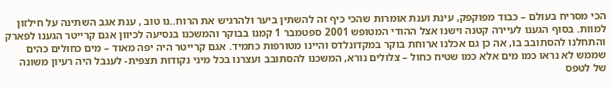הכי מסריח בעולם – כבוד מפוקפק, עינת וענת אומרות שהכי כיף זה להשתין ביער ולהרגיש את הרוח..נו טוב , ענת אגב השתינה על חילזון למוות. בסוף הגענו לעיירה קטנה וישנו אצל ההודי המטופש 2001 ספטמבר 1 קמנו בבוקר והמשכנו בנסיעה לכיוון אגם קרייטר הגענו לפארק והתחלנו להסתובב בו, אה כן גם אכלנו ארוחת בוקר במקדונלדס והיינו מטורפות כתמיד. אגם קרייטר היה יפה מאוד – מים כחולים כהים שממש לא נראו כמו מים אלא כמו שטיח כחול – צלולים נורא, המשכנו להסתובב ועצרנו בכל מיני נקודות תצפית- לענבל היה רעיון משונה של לטפס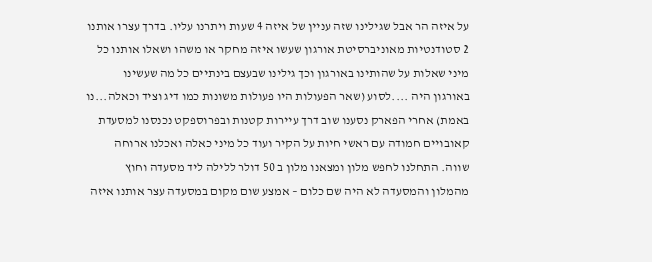על איזה הר אבל שגילינו שזה עניין של איזה 4 שעות ויתרנו עליו. בדרך עצרו אותנו 2 סטודנטיות מאוניברסיטת אורגון שעשו איזה מחקר או משהו ושאלו אותנו כל מיני שאלות על שהותינו באורגון וכך גילינו שבעצם בינתיים כל מה שעשינו באורגון היה ....לסוע (שאר הפעולות היו פעולות משונות כמו דיג וציד וכאלה...נו באמת) אחרי הפארק נסענו שוב דרך עיירות קטנות ובפרוספקט נכנסנו למסעדת קאובויים חמודה עם ראשי חיות על הקיר ועוד כל מיני כאלה ואכלנו ארוחה שווה. התחלנו לחפש מלון ומצאנו מלון ב 50 דולר ללילה ליד מסעדה וחוץ מהמלון והמסעדה לא היה שם כלום – אמצע שום מקום במסעדה עצר אותנו איזה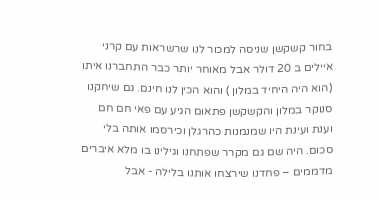בחור קשקשן שניסה למכור לנו שרשראות עם קרני איילים ב 20 דולר אבל מאוחר יותר כבר התחברנו איתו (הוא היה היחיד במלון ) והוא הכין לנו חינם. גם שיחקנו סנוקר במלון והקשקשן פתאום הגיע עם פאי חם חם וענת ועינת היו שמנמנות כהרגלן וכירסמו אותה בלי סכום. היה שם גם מקרר שפתחנו וגילינו בו מלא איברים מדממים – פחדנו שירצחו אותנו בלילה - אבל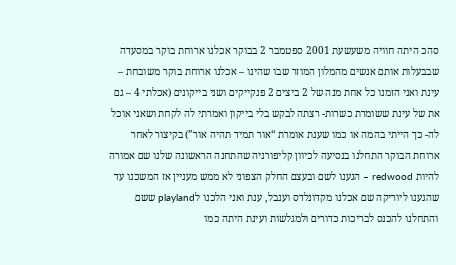סהכ היתה חוויה משעשעת 2001 ספטמבר 2 בבוקר אכלנו ארוחת בוקר במסעדה שבבעלות אותם אנשים מהמלון המוזר שבו שהינו – אכלנו ארוחת בוקר משובחת – עינת ואני הזמנו כל אחת מנה של 2 ביצים 2 פנקייקים ושני בייקונים (אכלתי 4 – גם את של עינת ששומרת כשרות- רצתה לבקש בלי בייקון ואמרתי לה לקחת ושאני אוכל לה- כך הייתי בהמה או כמו שענת אומרת “אור תמיד תהיה אור”) בקיצור לאחר ארוחת הבוקר התחלנו בנסיעה לכיוון קליפורניה שהתחנה הראשונה שלנו שם אמורה להיות redwood – הגענו לשם ובעצם החלק הצפוני לא ממש מעניין אז המשכנו עד שהגענו ליוריקה שם אכלנו מקדונלדס וענבל, ענת ואני הלכנו לplayland ששם והתחלנו להכנס לבריכות כדורים ולמגלשות ועינת היתה כמו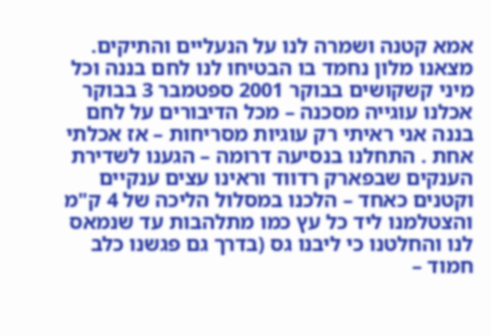אמא קטנה ושמרה לנו על הנעליים והתיקים. מצאנו מלון נחמד בו הבטיחו לנו לחם בננה וכל מיני קשקושים בבוקר 2001 ספטמבר 3 בבוקר אכלנו עוגייה מסכנה – מכל הדיבורים על לחם בננה אני ראיתי רק עוגיות מסריחות – אז אכלתי אחת . התחלנו בנסיעה דרומה – הגענו לשדירת הענקים שבפארק רדווד וראינו עצים ענקיים וקטנים כאחד – הלכנו במסלול הליכה של 4 ק"מ והצטלמנו ליד כל עץ כמו מתלהבות עד שנמאס לנו והחלטנו כי ליבנו גס (בדרך גם פגשנו כלב חמוד –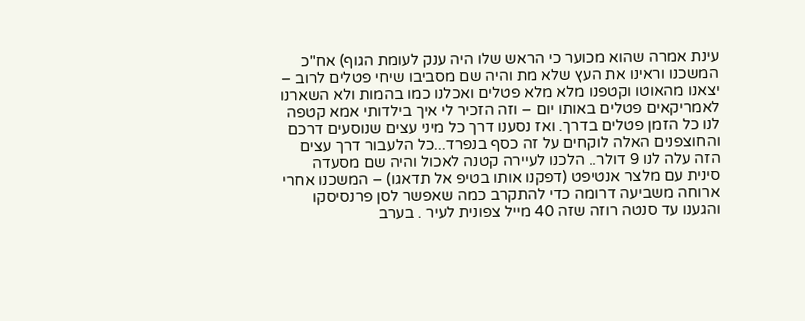עינת אמרה שהוא מכוער כי הראש שלו היה ענק לעומת הגוף) אח"כ המשכנו וראינו את העץ שלא מת והיה שם מסביבו שיחי פטלים לרוב – יצאנו מהאוטו וקטפנו מלא מלא פטלים ואכלנו כמו בהמות ולא השארנו לאמריקאים פטלים באותו יום – וזה הזכיר לי איך בילדותי אמא קטפה לנו כל הזמן פטלים בדרך. ואז נסענו דרך כל מיני עצים שנוסעים דרכם והחוצפנים האלה לוקחים על זה כסף בנפרד...כל הלעבור דרך עצים הזה עלה לנו 9 דולר.. הלכנו לעיירה קטנה לאכול והיה שם מסעדה סינית עם מלצר אנטיפט (דפקנו אותו בטיפ אל תדאגו) – המשכנו אחרי ארוחה משביעה דרומה כדי להתקרב כמה שאפשר לסן פרנסיסקו והגענו עד סנטה רוזה שזה 40 מייל צפונית לעיר . בערב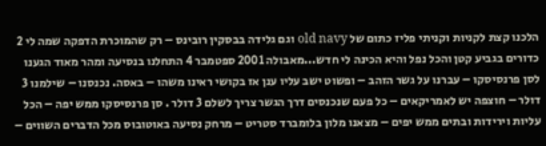הלכנו קצת לקניות וקניתי פליז כתום של old navy וגם גלידה בבסקין רובינס – רק שהמוכרת הדפקה שמה לי 2 כדורים בגביע קטן והכל נפל והיא הכינה לי חדש...מאבולה 2001 ספטמבר 4 התחלנו בנסיעה ומהר מאוד הגענו לסן פרנסיסקו – עברנו על גשר הזהב – ופשוט ישב עליו ענן אז בקושי ראינו משהו – באסה. נכנסנו – שילמנו 3 דולר – חוצפה יש לאמריקאים – כל פעם שנכנסים דרך הגשר צריך לשלם 3 דולר . סן פרנסיסקו ממש יפה – הכל עליות וירידות ובתים ממש יפים – מצאנו מלון בלומברד סטריט – מרחק נסיעה באוטובוס מכל הדברים השווים –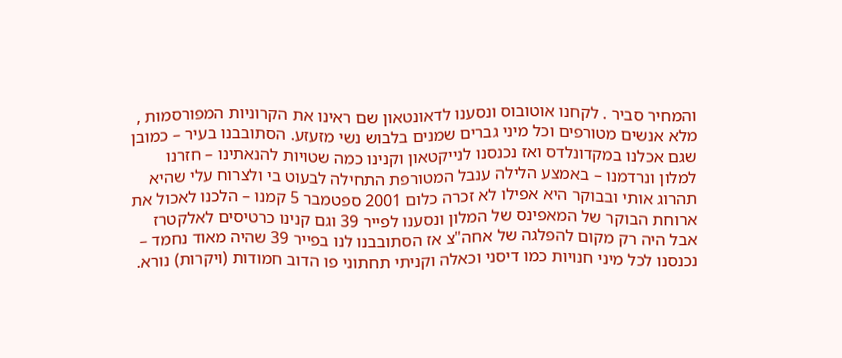והמחיר סביר . לקחנו אוטובוס ונסענו לדאונטאון שם ראינו את הקרוניות המפורסמות , מלא אנשים מטורפים וכל מיני גברים שמנים בלבוש נשי מזעזע. הסתובבנו בעיר – כמובן שגם אכלנו במקדונלדס ואז נכנסנו לנייקטאון וקנינו כמה שטויות להנאתינו – חזרנו למלון ונרדמנו – באמצע הלילה ענבל המטורפת התחילה לבעוט בי ולצרוח עלי שהיא תהרוג אותי ובבוקר היא אפילו לא זכרה כלום 2001 ספטמבר 5 קמנו – הלכנו לאכול את ארוחת הבוקר של המאפינס של המלון ונסענו לפייר 39 וגם קנינו כרטיסים לאלקטרז אבל היה רק מקום להפלגה של אחה"צ אז הסתובבנו לנו בפייר 39 שהיה מאוד נחמד – נכנסנו לכל מיני חנויות כמו דיסני וכאלה וקניתי תחתוני פו הדוב חמודות (ויקרות) נורא.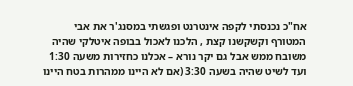אח"כ נכנסתי לקפה אינטרנט ופגשתי במסנג'ר את אבי המטורף וקשקשנו קצת , הלכנו לאכול בבופה איטלקי שהיה משובח ממש אבל גם יקר נורא – אכלנו כחזירות משעה 1:30 ועד לשיט שהיה בשעה 3:30 (אם לא היינו ממהרות בטח היינו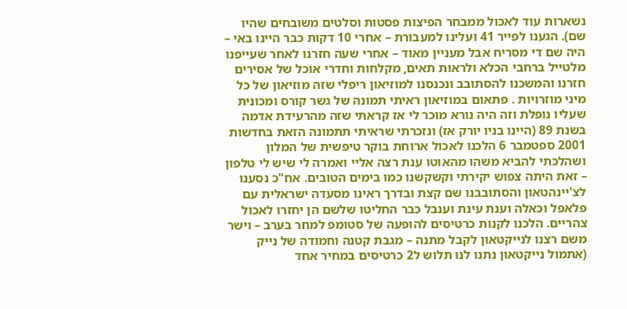נשארות עוד לאכול ממבחר הפיצות פסטות וסלטים משובחים שהיו שם). הגענו לפייר 41 ועלינו למעבורת – אחרי 10 דקות כבר היינו באי – היה שם די מסריח אבל מעניין מאוד – אחרי שעה חזרנו לאחר שעייפנו מלטייל ברחבי הכלא ולראות תאים, מקלחות וחדרי אוכל של אסירים חזרנו והמשכנו להסתובב ונכנסנו למוזיאון ריפלי שזה מוזיאון של כל מיני מוזרויות . פתאום במוזיאון ראיתי תמונה של גשר קורס ומכונית שעליו נופלת וזה היה נורא מוכר לי אז קראתי שזה מהרעידת אדמה בשנת 89 (היינו בניו יורק אז) ונזכרתי שראיתי תתמונה הזאת בחדשות 2001 ספטמבר 6 הלכנו לאכול ארוחת בוקר טיפשית של המלון ושהלכתי להביא משהו מהאוטו ענת רצה אליי ואמרה לי שיש לי טלפון – זאת היתה צפוש יקירתי וקשקשנו כמו בימים הטובים. אח"כ נסענו לצ'יינהטאון והסתובבנו שם קצת ובדרך ראינו מסעדה ישראלית עם פלאפל וכאלה וענת עינת וענבל כבר החליטו שלשם הן יחזרו לאכול צהריים. הלכנו לקנות כרטיסים להופעה של סטומפ למחר בערב – וישר משם רצנו לנייקטאון לקבל מתנה – מגבת קטנה וחמודה של נייק (אתמול נייקטאון נתנו לנו תלוש ל2 כרטיסים במחיר אחד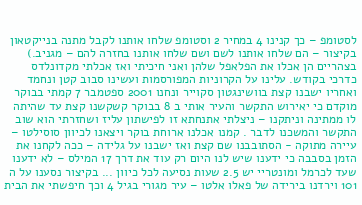לסטומפ – כך קנינו 4 במחיר 2 וסטומפ שלחו אותנו לקבל מתנה בנייקטאון בקיצור – הם שלחו אותנו לשם ושם שלחו אותנו בחזרה להם – מגניב.) בצהריים הן אכלו את הפלאפל שלהן ואני חיכיתי ואז אכלתי מקדונלדס כדרכי בקודש. עלינו על הקרוניות המפורסמות ועשינו סבוב קטן ונחמד ואחריו ישבנו קצת בוושינגטון סקוייר ונחנו 2001 ספטמבר 7 קמתי בבוקר מוקדם כי יאירוש התקשר והעיר אותי ב 8 בבוקר קשקשנו קצת עד שהיתה לו ממתינה וניתקנו – ניצלתי אתנחתא זו לפישתון עליז ושחזרתי הוא שוב התקשר והמשכנו לדבר . קמנו אכלנו ארוחת בוקר ויצאנו לכיוון סוסילטו – עיירה מתוקה - הסתובבנו שם קצת ואז ישבנו על גלידה – ככה לקחנו את הזמן בסבבה כי ידענו שיש לנו היום רק עוד את דרך 17 המילס – לא ידענו שעד לכרמל ומונטריי יש 2.5 שעות נסיעה לכל כיוון ... בקיצור נסענו על ה 101 וירדנו בירידה של פאלו אלטו – עיר מגורי בגיל 4 וכך חיפשתי את הבית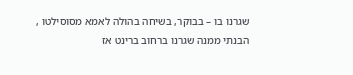שגרנו בו – בבוקר, בשיחה בהולה לאמא מסוסילטו , הבנתי ממנה שגרנו ברחוב ברינט אז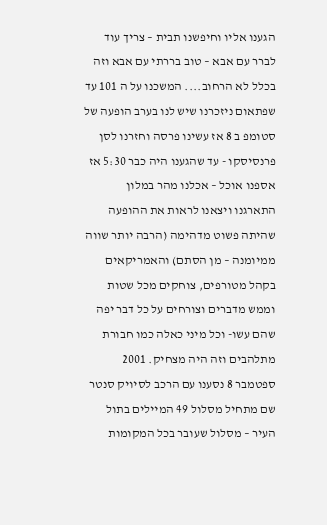הגענו אליו וחיפשנו תבית – צריך עוד לברר עם אבא – טוב בררתי עם אבא וזה בכלל לא הרחוב.... המשכנו על ה 101 עד שפתאום ניזכרנו שיש לנו בערב הופעה של סטומפ ב 8 אז עשינו פרסה וחזרנו לסן פרנסיסקו - עד שהגענו היה כבר 5:30 אז אספנו אוכל – אכלנו מהר במלון התארגנו ויצאנו לראות את ההופעה שהיתה פשוט מדהימה (הרבה יותר שווה ממיומנה – מן הסתם) והאמריקאים בקהל מטורפים, צוחקים מכל שטות וממש מדברים וצורחים על כל דבר יפה שהם עשו- וכל מיני כאלה כמו חבורת מתלהבים וזה היה מצחיק. 2001 ספטמבר 8 נסענו עם הרכב לסיויק סנטר שם מתחיל מסלול 49 המיילים בתול העיר – מסלול שעובר בכל המקומות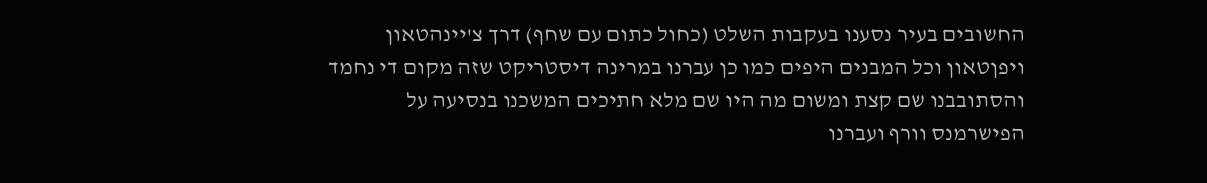החשובים בעיר נסענו בעקבות השלט (כחול כתום עם שחף) דרך צ'יינהטאון ויפןטאון וכל המבנים היפים כמו כן עברנו במרינה דיסטריקט שזה מקום די נחמד והסתובבנו שם קצת ומשום מה היו שם מלא חתיכים המשכנו בנסיעה על הפישרמנס וורף ועברנו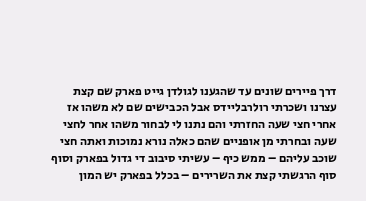דרך פיירים שונים עד שהגענו לגולדן גייט פארק שם קצת עצרנו ושכרתי רולרבליידס אבל הכבישים שם לא משהו אז אחרי חצי שעה החזרתי והם נתנו לי לבחור משהו אחר לחצי שעה ובחרתי מן אופניים שהם כאלה נורא נמוכות ואתה חצי שוכב עליהם – ממש כיף – עשיתי סיבוב די גדול בפארק וסוף סוף הרגשתי קצת את השרירים – בכלל בפארק יש המון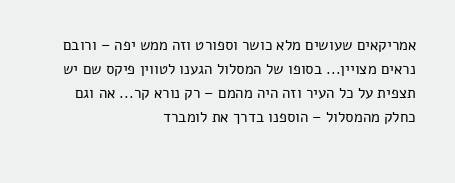אמריקאים שעושים מלא כושר וספורט וזה ממש יפה – ורובם נראים מצויין... בסופו של המסלול הגענו לטווין פיקס שם יש תצפית על כל העיר וזה היה מהמם – רק נורא קר... אה וגם כחלק מהמסלול – הוספנו בדרך את לומברד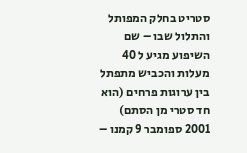סטריט בחלק המפותל והתלול שבו – שם השיפוע מגיע ל 40 מעלות והכביש מתפתל בין ערוגות פרחים (הוא חד סטרי מן הסתם) 2001 ספומבר 9 קמנו –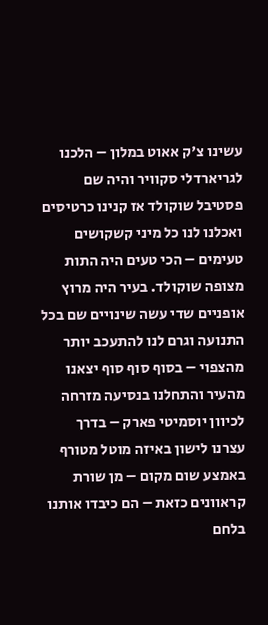עשינו צ'ק אאוט במלון – הלכנו לגריארדלי סקוויר והיה שם פסטיבל שוקולד אז קנינו כרטיסים ואכלנו לנו כל מיני קשקושים טעימים – הכי טעים היה התות מצופה שוקולד. בעיר היה מרוץ אופניים שדי עשה שינויים שם בכל התנועה וגרם לנו להתעכב יותר מהצפוי – בסוף סוף סוף יצאנו מהעיר והתחלנו בנסיעה מזרחה לכיוון יוסמיטי פארק – בדרך עצרנו לישון באיזה מוטל מטורף באמצע שום מקום – מן שורת קראוונים כזאת – הם כיבדו אותנו בלחם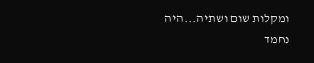ומקלות שום ושתיה...היה נחמד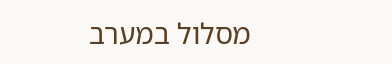מסלול במערב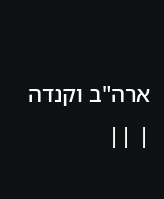ארה"ב וקנדה | ||